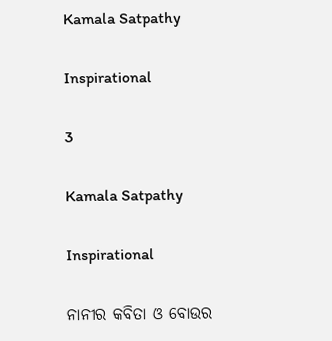Kamala Satpathy

Inspirational

3

Kamala Satpathy

Inspirational

ନାନୀର କବିତା ଓ ବୋଉର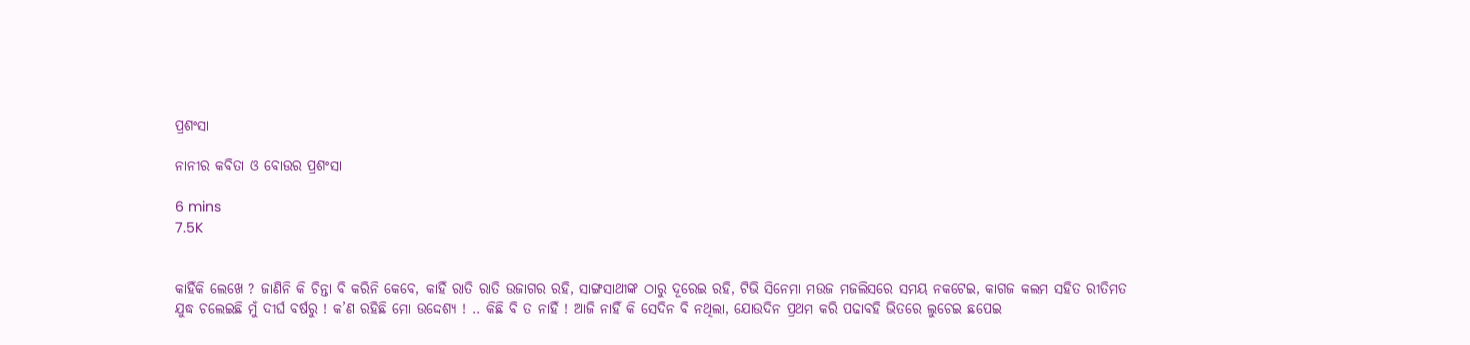ପ୍ରଶଂସା

ନାନୀର କବିତା ଓ ବୋଉର ପ୍ରଶଂସା

6 mins
7.5K


କାହିଁକି ଲେଖେ ? ଜାଣିନି କି ଚିନ୍ତା ବି କରିନି କେବେ, କାହିଁ ରାତି ରାତି ଉଜାଗର ରହି, ସାଙ୍ଗସାଥୀଙ୍କ ଠାରୁ ଦୂରେଇ ରହି, ଟିଭି ସିନେମା ମଉଜ ମଜଲିସରେ ସମୟ ନକଟେଇ, କାଗଜ କଲମ ସହିତ ରୀତିମତ ଯୁଦ୍ଧ ଚଲେଇଛି ମୁଁ ଦୀର୍ଘ ବର୍ଷରୁ ! କ’ଣ ରହିଛି ମୋ ଉଦ୍ଦେଶ୍ୟ ! .. କିଛି ବି ତ ନାହିଁ ! ଆଜି ନାହିଁ କି ସେଦିନ ବି ନଥିଲା, ଯୋଉଦିନ ପ୍ରଥମ କରି ପଢାବହି ଭିତରେ ଲୁଚେଇ ଛପେଇ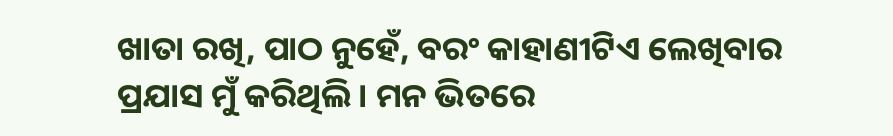ଖାତା ରଖି, ପାଠ ନୁହେଁ, ବରଂ କାହାଣୀଟିଏ ଲେଖିବାର ପ୍ରଯାସ ମୁଁ କରିଥିଲି। ମନ ଭିତରେ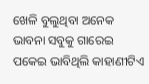ଖେଳି ବୁଲୁଥିବା ଅନେକ ଭାବନା ସବୁକୁ ଗାରେଇ ପକେଇ ଭାବିଥିଲି କାହାଣୀଟିଏ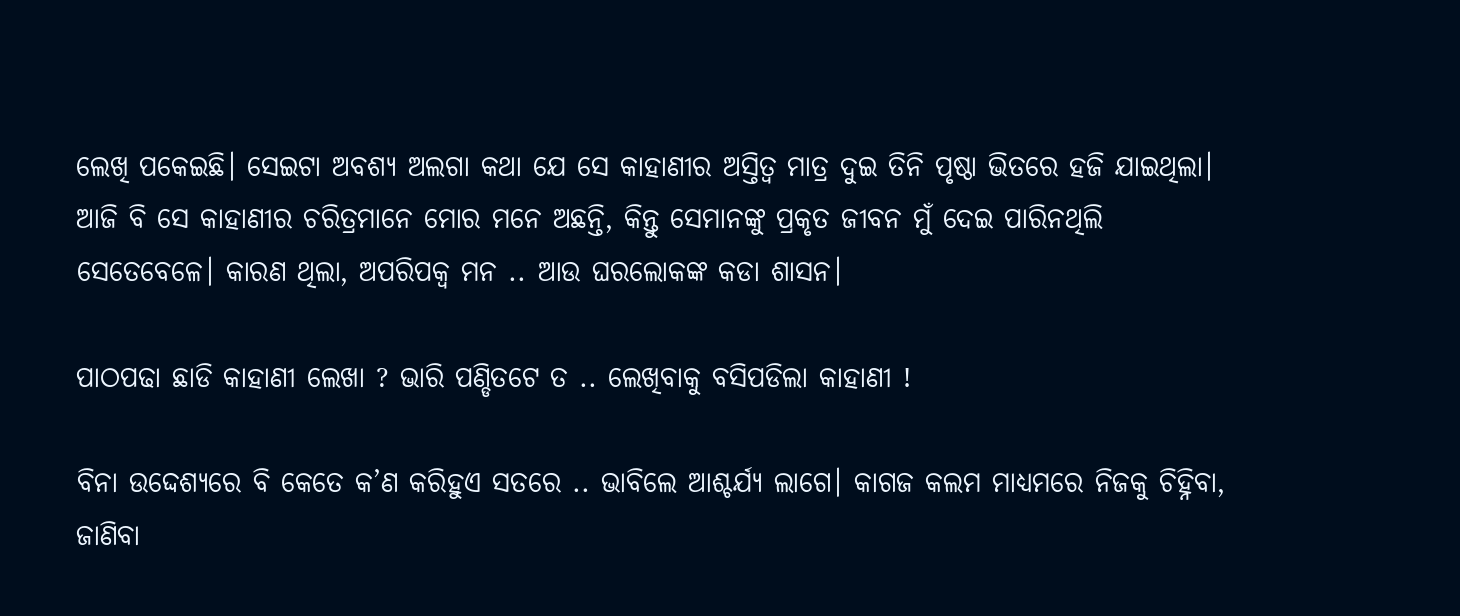ଲେଖି ପକେଇଛି। ସେଇଟା ଅବଶ୍ୟ ଅଲଗା କଥା ଯେ ସେ କାହାଣୀର ଅସ୍ତିତ୍ୱ ମାତ୍ର ଦୁଇ ତିନି ପୃଷ୍ଠା ଭିତରେ ହଜି ଯାଇଥିଲା। ଆଜି ବି ସେ କାହାଣୀର ଚରିତ୍ରମାନେ ମୋର ମନେ ଅଛନ୍ତି, କିନ୍ତୁ ସେମାନଙ୍କୁ ପ୍ରକୃତ ଜୀବନ ମୁଁ ଦେଇ ପାରିନଥିଲି ସେତେବେଳେ। କାରଣ ଥିଲା, ଅପରିପକ୍ୱ ମନ .. ଆଉ ଘରଲୋକଙ୍କ କଡା ଶାସନ।

ପାଠପଢା ଛାଡି କାହାଣୀ ଲେଖା ? ଭାରି ପଣ୍ଡିତଟେ ତ .. ଲେଖିବାକୁ ବସିପଡିଲା କାହାଣୀ !

ବିନା ଉଦ୍ଦେଶ୍ୟରେ ବି କେତେ କ’ଣ କରିହୁଏ ସତରେ .. ଭାବିଲେ ଆଶ୍ଚର୍ଯ୍ୟ ଲାଗେ। କାଗଜ କଲମ ମାଧ୍ୟମରେ ନିଜକୁ ଚିହ୍ନିବା, ଜାଣିବା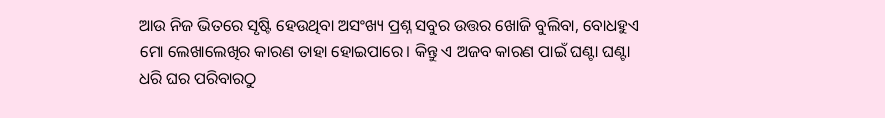ଆଉ ନିଜ ଭିତରେ ସୃଷ୍ଟି ହେଉଥିବା ଅସଂଖ୍ୟ ପ୍ରଶ୍ନ ସବୁର ଉତ୍ତର ଖୋଜି ବୁଲିବା, ବୋଧହୁଏ ମୋ ଲେଖାଲେଖିର କାରଣ ତାହା ହୋଇପାରେ। କିନ୍ତୁ ଏ ଅଜବ କାରଣ ପାଇଁ ଘଣ୍ଟା ଘଣ୍ଟା ଧରି ଘର ପରିବାରଠୁ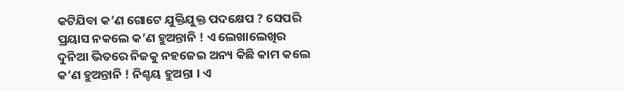କଟିଯିବା କ’ଣ ଗୋଟେ ଯୁକ୍ତିଯୁକ୍ତ ପଦକ୍ଷେପ ? ସେପରି ପ୍ରୟାସ ନକଲେ କ’ଣ ହୁଅନ୍ତାନି ! ଏ ଲେଖାଲେଖିର ଦୁନିଆ ଭିତରେ ନିଜକୁ ନହଜେଇ ଅନ୍ୟ କିଛି କାମ କଲେ କ’ଣ ହୁଅନ୍ତାନି ! ନିଶ୍ଚୟ ହୁଅନ୍ତା । ଏ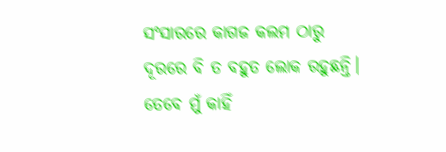ସଂସାରରେ କାଗଜ କଲମ ଠାରୁ ଦୂରରେ ବି ତ ବହୁତ ଲୋକ ରହୁଛନ୍ତି। ତେବେ ମୁଁ କାହିଁ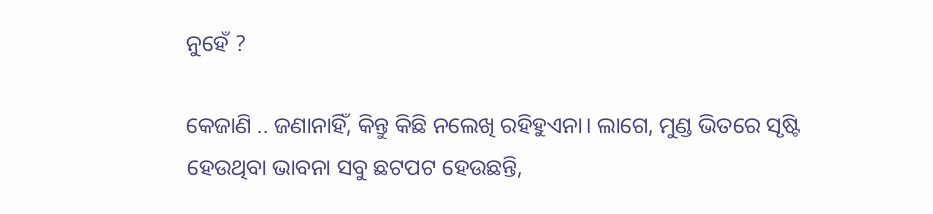ନୁହେଁ ?

କେଜାଣି .. ଜଣାନାହିଁ, କିନ୍ତୁ କିଛି ନଲେଖି ରହିହୁଏନା। ଲାଗେ, ମୁଣ୍ଡ ଭିତରେ ସୃଷ୍ଟି ହେଉଥିବା ଭାବନା ସବୁ ଛଟପଟ ହେଉଛନ୍ତି,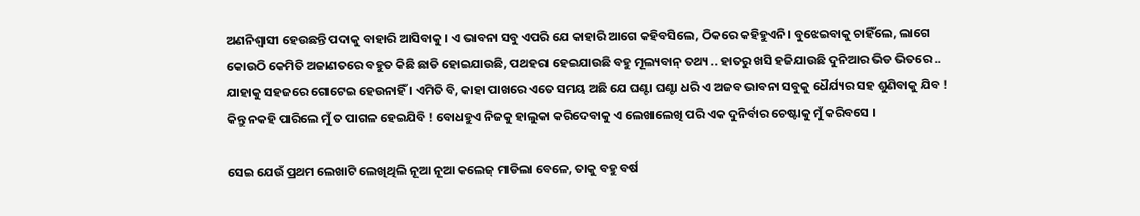ଅଣନିଶ୍ବାସୀ ହେଉଛନ୍ତି ପଦାକୁ ବାହାରି ଆସିବାକୁ । ଏ ଭାବନା ସବୁ ଏପରି ଯେ କାହାରି ଆଗେ କହିବସିଲେ, ଠିକରେ କହିହୁଏନି। ବୁଝେଇବାକୁ ଚାହିଁଲେ, ଲାଗେ କୋଉଠି କେମିତି ଅଜାଣତରେ ବହୁତ କିଛି ଛାଡି ହୋଇଯାଉଛି, ପଥହରା ହେଇଯାଉଛି ବହୁ ମୂଲ୍ୟବାନ୍ ତଥ୍ୟ .. ହାତରୁ ଖସି ହଜିଯାଉଛି ଦୁନିଆର ଭିଡ ଭିତରେ .. ଯାହାକୁ ସହଜରେ ଗୋଟେଇ ହେଉନାହିଁ । ଏମିତି ବି, କାହା ପାଖରେ ଏତେ ସମୟ ଅଛି ଯେ ଘଣ୍ଟା ଘଣ୍ଟା ଧରି ଏ ଅଜବ ଭାବନା ସବୁକୁ ଧୈର୍ଯ୍ୟର ସହ ଶୁଣିବାକୁ ଯିବ ! କିନ୍ତୁ ନକହି ପାରିଲେ ମୁଁ ତ ପାଗଳ ହେଇଯିବି ! ବୋଧହୁଏ ନିଜକୁ ହାଲୁକା କରିଦେବାକୁ ଏ ଲେଖାଲେଖି ପରି ଏକ ଦୁନିର୍ବାର ଚେଷ୍ଟାକୁ ମୁଁ କରିବସେ ।

ସେଇ ଯେଉଁ ପ୍ରଥମ ଲେଖାଟି ଲେଖିଥିଲି ନୂଆ ନୂଆ କଲେଜ୍ ମାଡିଲା ବେଳେ, ତାକୁ ବହୁ ବର୍ଷ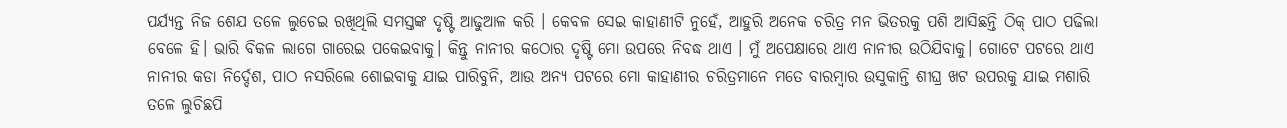ପର୍ଯ୍ୟନ୍ତ ନିଜ ଶେଯ ତଳେ ଲୁଚେଇ ରଖିଥିଲି ସମସ୍ତଙ୍କ ଦୃଷ୍ଟି ଆଢୁଆଳ କରି । କେବଳ ସେଇ କାହାଣୀଟି ନୁହେଁ, ଆହୁରି ଅନେକ ଚରିତ୍ର ମନ ଭିତରକୁ ପଶି ଆସିଛନ୍ତି ଠିକ୍ ପାଠ ପଢିଲା ବେଳେ ହି। ଭାରି ବିକଳ ଲାଗେ ଗାରେଇ ପକେଇବାକୁ। କିନ୍ତୁ ନାନୀର କଠୋର ଦୃଷ୍ଟି ମୋ ଉପରେ ନିବଦ୍ଧ ଥାଏ । ମୁଁ ଅପେକ୍ଷାରେ ଥାଏ ନାନୀର ଉଠିଯିବାକୁ। ଗୋଟେ ପଟରେ ଥାଏ ନାନୀର କଡା ନିର୍ଦ୍ଦେଶ, ପାଠ ନସରିଲେ ଶୋଇବାକୁ ଯାଇ ପାରିବୁନି, ଆଉ ଅନ୍ୟ ପଟରେ ମୋ କାହାଣୀର ଚରିତ୍ରମାନେ ମତେ ବାରମ୍ୱାର ଉସୁକାନ୍ତି ଶୀଘ୍ର ଖଟ ଉପରକୁ ଯାଇ ମଶାରି ତଳେ ଲୁଚିଛପି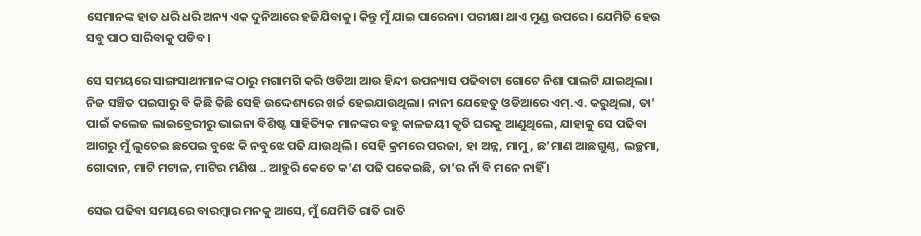ସେମାନଙ୍କ ହାତ ଧରି ଧରି ଅନ୍ୟ ଏକ ଦୁନିଆରେ ହଜିଯିବାକୁ। କିନ୍ତୁ ମୁଁ ଯାଇ ପାରେନା। ପରୀକ୍ଷା ଥାଏ ମୁଣ୍ଡ ଉପରେ। ଯେମିତି ହେଉ ସବୁ ପାଠ ସାରିବାକୁ ପଡିବ ।

ସେ ସମୟରେ ସାଙ୍ଗସାଥୀମାନଙ୍କ ଠାରୁ ମଗାମଗି କରି ଓଡିଆ ଆଉ ହିନ୍ଦୀ ଉପନ୍ୟାସ ପଢିବାଟା ଗୋଟେ ନିଶା ପାଲଟି ଯାଇଥିଲା। ନିଜ ସଞ୍ଚିତ ପଇସାରୁ ବି କିଛି କିଛି ସେହି ଉଦ୍ଦେଶ୍ୟରେ ଖର୍ଚ୍ଚ ହେଇଯାଉଥିଲା। ନାନୀ ଯେହେତୁ ଓଡିଆରେ ଏମ୍‍.ଏ. କରୁଥିଲା, ତା’ ପାଇଁ କଲେଜ ଲାଇବ୍ରେରୀରୁ ଭାଇନା ବିଶିଷ୍ଟ ସାହିତ୍ୟିକ ମାନଙ୍କର ବହୁ କାଳଜୟୀ କୃତି ଘରକୁ ଆଣୁଥିଲେ, ଯାହାକୁ ସେ ପଢିବା ଆଗରୁ ମୁଁ ଲୁଚେଇ ଛପେଇ ବୁଝେ କି ନବୁଝେ ପଢି ଯାଉଥିଲି । ସେହି କ୍ରମରେ ପରଜା, ହା ଅନ୍ନ, ମାମୁ, ଛ’ମାଣ ଆଛଗୁଣ୍ଠ, ଲଚ୍ଛମା, ଗୋଦାନ, ମାଟି ମଟାଳ, ମାଟିର ମଣିଷ .. ଆହୁରି କେତେ କ’ଣ ପଢି ପକେଇଛି, ତା’ର ନାଁ ବି ମନେ ନାହିଁ ।

ସେଇ ପଢିବା ସମୟରେ ବାରମ୍ୱାର ମନକୁ ଆସେ, ମୁଁ ଯେମିତି ରାତି ରାତି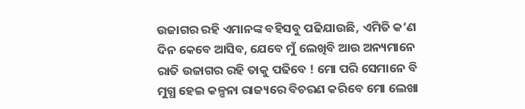ଉଜାଗର ରହି ଏମାନଙ୍କ ବହିସବୁ ପଢିଯାଉଛି, ଏମିତି କ’ଣ ଦିନ କେବେ ଆସିବ, ଯେବେ ମୁଁ ଲେଖିବି ଆଉ ଅନ୍ୟମାନେ ରାତି ଉଜାଗର ରହି ତାକୁ ପଢିବେ ! ମୋ ପରି ସେମାନେ ବି ମୁଗ୍ଧ ହେଇ କଳ୍ପନା ରାଜ୍ୟରେ ବିଚରଣ କରିବେ ମୋ ଲେଖା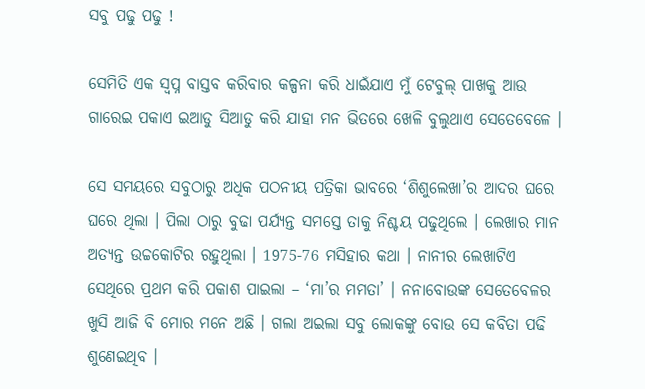ସବୁ ପଢୁ ପଢୁ !

ସେମିତି ଏକ ସ୍ୱପ୍ନ ବାସ୍ତବ କରିବାର କଳ୍ପନା କରି ଧାଇଁଯାଏ ମୁଁ ଟେବୁଲ୍ ପାଖକୁ ଆଉ ଗାରେଇ ପକାଏ ଇଆଡୁ ସିଆଡୁ କରି ଯାହା ମନ ଭିତରେ ଖେଳି ବୁଲୁଥାଏ ସେତେବେଳେ ।

ସେ ସମୟରେ ସବୁଠାରୁ ଅଧିକ ପଠନୀୟ ପତ୍ରିକା ଭାବରେ ‘ଶିଶୁଲେଖା’ର ଆଦର ଘରେ ଘରେ ଥିଲା । ପିଲା ଠାରୁ ବୁଢା ପର୍ଯ୍ୟନ୍ତ ସମସ୍ତେ ତାକୁ ନିଶ୍ଚୟ ପଢୁଥିଲେ । ଲେଖାର ମାନ ଅତ୍ୟନ୍ତ ଉଚ୍ଚକୋଟିର ରହୁଥିଲା । 1975-76 ମସିହାର କଥା । ନାନୀର ଲେଖାଟିଏ ସେଥିରେ ପ୍ରଥମ କରି ପକାଶ ପାଇଲା – ‘ମା’ର ମମତା’ । ନନାବୋଉଙ୍କ ସେତେବେଳର ଖୁସି ଆଜି ବି ମୋର ମନେ ଅଛି । ଗଲା ଅଇଲା ସବୁ ଲୋକଙ୍କୁ ବୋଉ ସେ କବିତା ପଢି ଶୁଣେଇଥିବ ।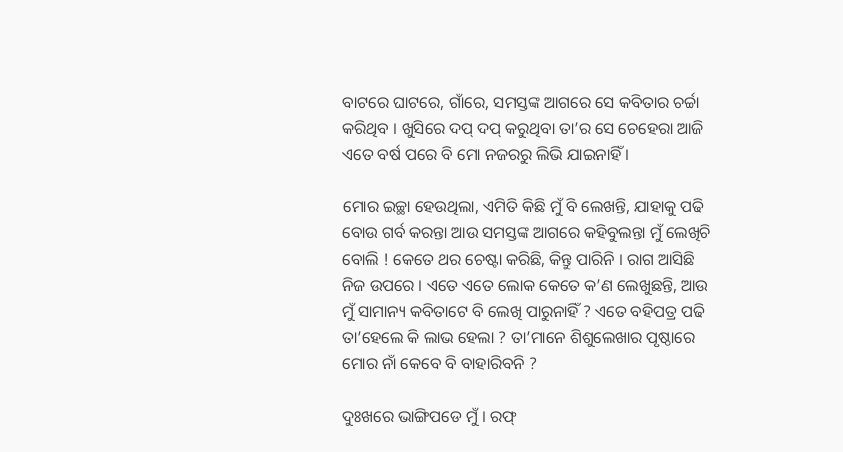ବାଟରେ ଘାଟରେ, ଗାଁରେ, ସମସ୍ତଙ୍କ ଆଗରେ ସେ କବିତାର ଚର୍ଚ୍ଚା କରିଥିବ । ଖୁସିରେ ଦପ୍ ଦପ୍ କରୁଥିବା ତା’ର ସେ ଚେହେରା ଆଜି ଏତେ ବର୍ଷ ପରେ ବି ମୋ ନଜରରୁ ଲିଭି ଯାଇନାହିଁ ।

ମୋର ଇଚ୍ଛା ହେଉଥିଲା, ଏମିତି କିଛି ମୁଁ ବି ଲେଖନ୍ତି, ଯାହାକୁ ପଢି ବୋଉ ଗର୍ବ କରନ୍ତା ଆଉ ସମସ୍ତଙ୍କ ଆଗରେ କହିବୁଲନ୍ତା ମୁଁ ଲେଖିଚି ବୋଲି ! କେତେ ଥର ଚେଷ୍ଟା କରିଛି, କିନ୍ତୁ ପାରିନି । ରାଗ ଆସିଛି ନିଜ ଉପରେ । ଏତେ ଏତେ ଲୋକ କେତେ କ’ଣ ଲେଖୁଛନ୍ତି, ଆଉ ମୁଁ ସାମାନ୍ୟ କବିତାଟେ ବି ଲେଖି ପାରୁନାହିଁ ? ଏତେ ବହିପତ୍ର ପଢି ତା’ହେଲେ କି ଲାଭ ହେଲା ? ତା’ମାନେ ଶିଶୁଲେଖାର ପୃଷ୍ଠାରେ ମୋର ନାଁ କେବେ ବି ବାହାରିବନି ?

ଦୁଃଖରେ ଭାଙ୍ଗିପଡେ ମୁଁ । ରଫ୍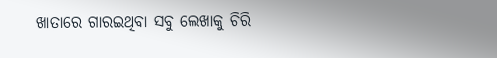ଖାତାରେ ଗାରଇଥିବା ସବୁ ଲେଖାକୁ ଚିରି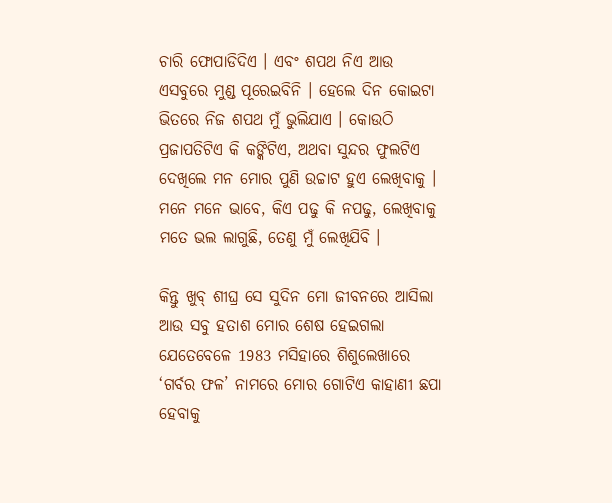ଚାରି ଫୋପାଡିଦିଏ । ଏବଂ ଶପଥ ନିଏ ଆଉ ଏସବୁରେ ମୁଣ୍ଡ ପୂରେଇବିନି । ହେଲେ ଦିନ କୋଇଟା ଭିତରେ ନିଜ ଶପଥ ମୁଁ ଭୁଲିଯାଏ । କୋଉଠି ପ୍ରଜାପତିଟିଏ କି କଙ୍କିଟିଏ, ଅଥବା ସୁନ୍ଦର ଫୁଲଟିଏ ଦେଖିଲେ ମନ ମୋର ପୁଣି ଉଚ୍ଚାଟ ହୁଏ ଲେଖିବାକୁ । ମନେ ମନେ ଭାବେ, କିଏ ପଢୁ କି ନପଢୁ, ଲେଖିବାକୁ ମତେ ଭଲ ଲାଗୁଛି, ତେଣୁ ମୁଁ ଲେଖିଯିବି ।

କିନ୍ତୁ ଖୁବ୍ ଶୀଘ୍ର ସେ ସୁଦିନ ମୋ ଜୀବନରେ ଆସିଲା ଆଉ ସବୁ ହତାଶ ମୋର ଶେଷ ହେଇଗଲା ଯେତେବେଳେ 1983 ମସିହାରେ ଶିଶୁଲେଖାରେ ‘ଗର୍ବର ଫଳ’ ନାମରେ ମୋର ଗୋଟିଏ କାହାଣୀ ଛପା ହେବାକୁ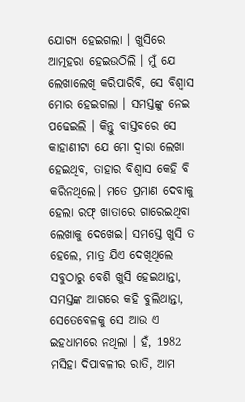ଯୋଗ୍ୟ ହେଇଗଲା । ଖୁସିରେ ଆତ୍ମହରା ହେଇଉଠିଲି । ମୁଁ ଯେ ଲେଖାଲେଖି କରିପାରିବି, ସେ ବିଶ୍ବାସ ମୋର ହେଇଗଲା । ସମସ୍ତଙ୍କୁ ନେଇ ପଢେଇଲି । କିନ୍ତୁ ବାସ୍ତବରେ ସେ କାହାଣୀଟା ଯେ ମୋ ଦ୍ୱାରା ଲେଖା ହେଇଥିବ, ତାହାର ବିଶ୍ୱାସ କେହି ବି କରିନଥିଲେ। ମତେ ପ୍ରମାଣ ଦେବାକୁ ହେଲା ରଫ୍ ଖାତାରେ ଗାରେଇଥିବା ଲେଖାକୁ ଦେଖେଇ। ସମସ୍ତେ ଖୁସି ତ ହେଲେ, ମାତ୍ର ଯିଏ ଦେଖିଥିଲେ ସବୁଠାରୁ ବେଶି ଖୁସି ହେଇଥାନ୍ତା, ସମସ୍ତଙ୍କ ଆଗରେ କହି ବୁଲିଥାନ୍ତା, ସେତେବେଳକୁ ସେ ଆଉ ଏ ଇହଧାମରେ ନଥିଲା । ହଁ, 1982 ମସିହା ଦିପାବଳୀର ରାତି, ଆମ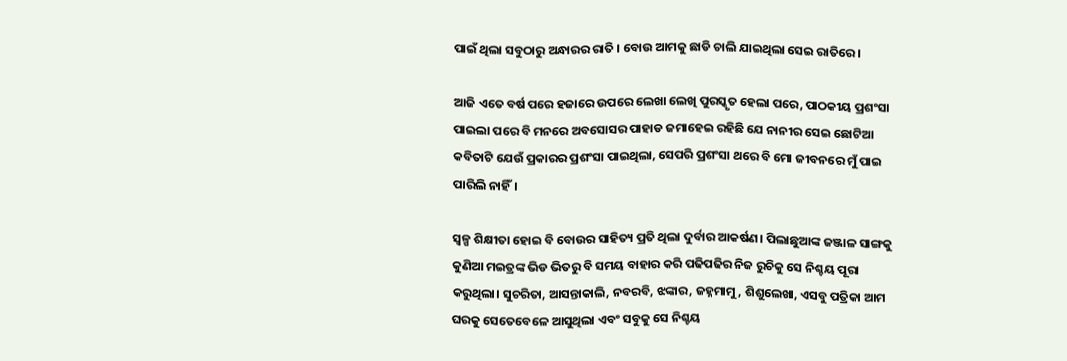ପାଇଁ ଥିଲା ସବୁଠାରୁ ଅନ୍ଧାରର ରାତି । ବୋଉ ଆମକୁ ଛାଡି ଚାଲି ଯାଇଥିଲା ସେଇ ରାତିରେ।

ଆଜି ଏତେ ବର୍ଷ ପରେ ହଜାରେ ଉପରେ ଲେଖା ଲେଖି ପୁରସ୍କୃତ ହେଲା ପରେ, ପାଠକୀୟ ପ୍ରଶଂସା ପାଇଲା ପରେ ବି ମନରେ ଅବସୋସର ପାହାଡ ଜମାହେଇ ରହିଛି ଯେ ନାନୀର ସେଇ ଛୋଟିଆ କବିତାଟି ଯେଉଁ ପ୍ରକାରର ପ୍ରଶଂସା ପାଇଥିଲା, ସେପରି ପ୍ରଶଂସା ଥରେ ବି ମୋ ଜୀବନରେ ମୁଁ ପାଇ ପାରିଲି ନାହିଁ।

ସ୍ୱଳ୍ପ ଶିକ୍ଷୀତା ହୋଇ ବି ବୋଉର ସାହିତ୍ୟ ପ୍ରତି ଥିଲା ଦୁର୍ବାର ଆକର୍ଷଣ। ପିଲାଛୁଆଙ୍କ ଜଞ୍ଜାଳ ସାଙ୍ଗକୁ କୁଣିଆ ମଇତ୍ରଙ୍କ ଭିଡ ଭିତରୁ ବି ସମୟ ବାହାର କରି ପଢିପଢିର ନିଜ ରୁଚିକୁ ସେ ନିଶ୍ଚୟ ପୂରା କରୁଥିଲା। ସୁଚରିତା, ଆସନ୍ତାକାଲି, ନବରବି, ଝଙ୍କାର, ଜହ୍ନମାମୁ, ଶିଶୁଲେଖା, ଏସବୁ ପତ୍ରିକା ଆମ ଘରକୁ ସେତେବେଳେ ଆସୁଥିଲା ଏବଂ ସବୁକୁ ସେ ନିଶ୍ଚୟ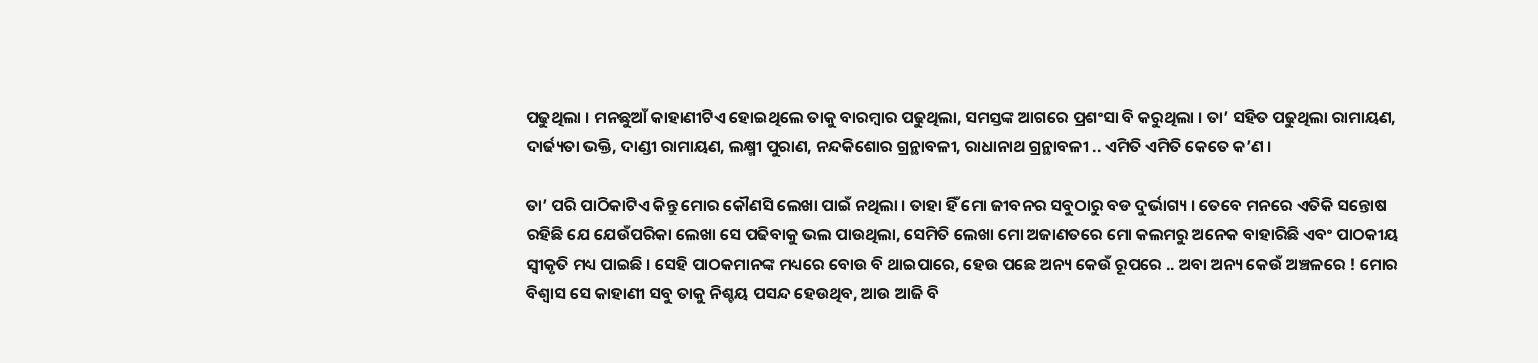ପଢୁଥିଲା । ମନଛୁଆଁ କାହାଣୀଟିଏ ହୋଇଥିଲେ ତାକୁ ବାରମ୍ୱାର ପଢୁଥିଲା, ସମସ୍ତଙ୍କ ଆଗରେ ପ୍ରଶଂସା ବି କରୁଥିଲା । ତା’ ସହିତ ପଢୁଥିଲା ରାମାୟଣ, ଦାର୍ଢ୍ୟତା ଭକ୍ତି, ଦାଣ୍ଡୀ ରାମାୟଣ, ଲକ୍ଷ୍ମୀ ପୁରାଣ, ନନ୍ଦକିଶୋର ଗ୍ରନ୍ଥାବଳୀ, ରାଧାନାଥ ଗ୍ରନ୍ଥାବଳୀ .. ଏମିତି ଏମିତି କେତେ କ’ଣ ।

ତା’ ପରି ପାଠିକାଟିଏ କିନ୍ତୁ ମୋର କୌଣସି ଲେଖା ପାଇଁ ନଥିଲା । ତାହା ହିଁ ମୋ ଜୀବନର ସବୁଠାରୁ ବଡ ଦୁର୍ଭାଗ୍ୟ । ତେବେ ମନରେ ଏତିକି ସନ୍ତୋଷ ରହିଛି ଯେ ଯେଉଁପରିକା ଲେଖା ସେ ପଢିବାକୁ ଭଲ ପାଉଥିଲା, ସେମିତି ଲେଖା ମୋ ଅଜାଣତରେ ମୋ କଲମରୁ ଅନେକ ବାହାରିଛି ଏବଂ ପାଠକୀୟ ସ୍ୱୀକୃତି ମଧ୍ୟ ପାଇଛି । ସେହି ପାଠକମାନଙ୍କ ମଧ୍ୟରେ ବୋଉ ବି ଥାଇପାରେ, ହେଉ ପଛେ ଅନ୍ୟ କେଉଁ ରୂପରେ .. ଅବା ଅନ୍ୟ କେଉଁ ଅଞ୍ଚଳରେ ! ମୋର ବିଶ୍ୱାସ ସେ କାହାଣୀ ସବୁ ତାକୁ ନିଶ୍ଚୟ ପସନ୍ଦ ହେଉଥିବ, ଆଉ ଆଜି ବି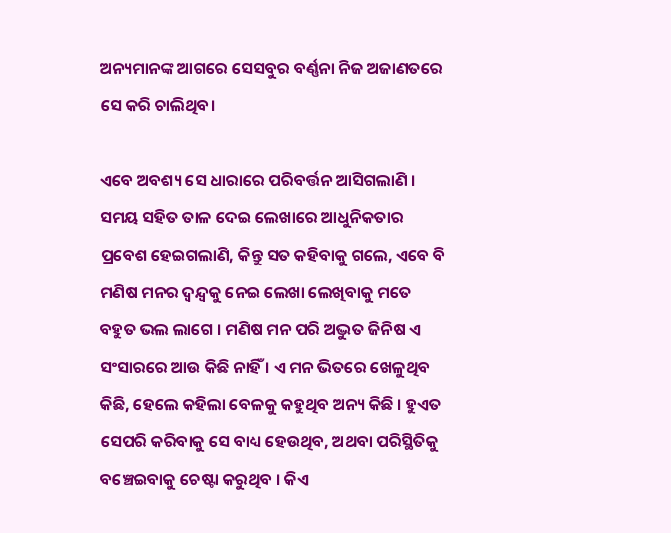ଅନ୍ୟମାନଙ୍କ ଆଗରେ ସେସବୁର ବର୍ଣ୍ଣନା ନିଜ ଅଜାଣତରେ ସେ କରି ଚାଲିଥିବ।

ଏବେ ଅବଶ୍ୟ ସେ ଧାରାରେ ପରିବର୍ତ୍ତନ ଆସିଗଲାଣି । ସମୟ ସହିତ ତାଳ ଦେଇ ଲେଖାରେ ଆଧୁନିକତାର ପ୍ରବେଶ ହେଇଗଲାଣି, କିନ୍ତୁ ସତ କହିବାକୁ ଗଲେ, ଏବେ ବି ମଣିଷ ମନର ଦ୍ୱନ୍ଦ୍ୱକୁ ନେଇ ଲେଖା ଲେଖିବାକୁ ମତେ ବହୁତ ଭଲ ଲାଗେ । ମଣିଷ ମନ ପରି ଅଦ୍ଭୁତ ଜିନିଷ ଏ ସଂସାରରେ ଆଉ କିଛି ନାହିଁ । ଏ ମନ ଭିତରେ ଖେଳୁଥିବ କିଛି, ହେଲେ କହିଲା ବେଳକୁ କହୁଥିବ ଅନ୍ୟ କିଛି । ହୁଏତ ସେପରି କରିବାକୁ ସେ ବାଧ୍ୟ ହେଉଥିବ, ଅଥବା ପରିସ୍ଥିତିକୁ ବଞ୍ଚେଇବାକୁ ଚେଷ୍ଟା କରୁଥିବ । କିଏ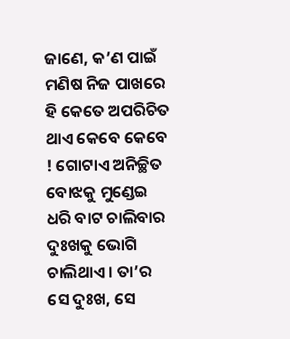ଜାଣେ, କ’ଣ ପାଇଁ ମଣିଷ ନିଜ ପାଖରେ ହି କେତେ ଅପରିଚିତ ଥାଏ କେବେ କେବେ ! ଗୋଟାଏ ଅନିଚ୍ଛିତ ବୋଝକୁ ମୁଣ୍ଡେଇ ଧରି ବାଟ ଚାଲିବାର ଦୁଃଖକୁ ଭୋଗି ଚାଲିଥାଏ । ତା’ର ସେ ଦୁଃଖ, ସେ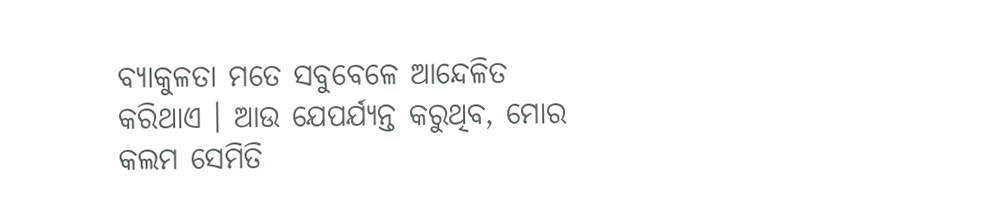ବ୍ୟାକୁଳତା ମତେ ସବୁବେଳେ ଆନ୍ଦେଳିତ କରିଥାଏ । ଆଉ ଯେପର୍ଯ୍ୟନ୍ତ କରୁଥିବ, ମୋର କଲମ ସେମିତି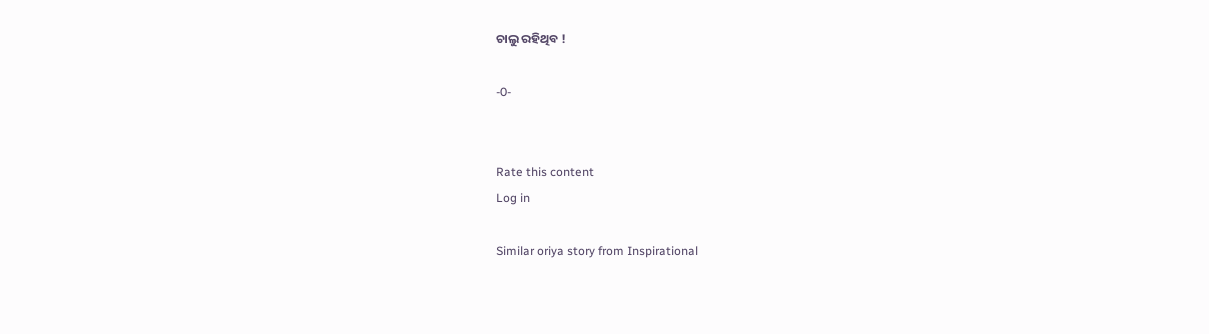ଚାଲୁ ରହିଥିବ !

-0-


Rate this content
Log in

Similar oriya story from Inspirational